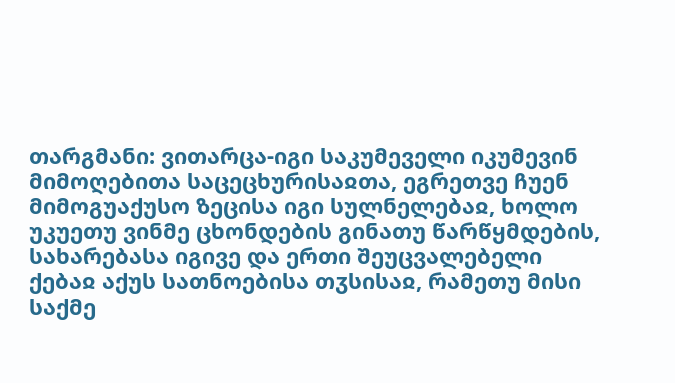თარგმანი: ვითარცა-იგი საკუმეველი იკუმევინ მიმოღებითა საცეცხურისაჲთა, ეგრეთვე ჩუენ მიმოგუაქუსო ზეცისა იგი სულნელებაჲ, ხოლო უკუეთუ ვინმე ცხონდების გინათუ წარწყმდების, სახარებასა იგივე და ერთი შეუცვალებელი ქებაჲ აქუს სათნოებისა თჳსისაჲ, რამეთუ მისი საქმე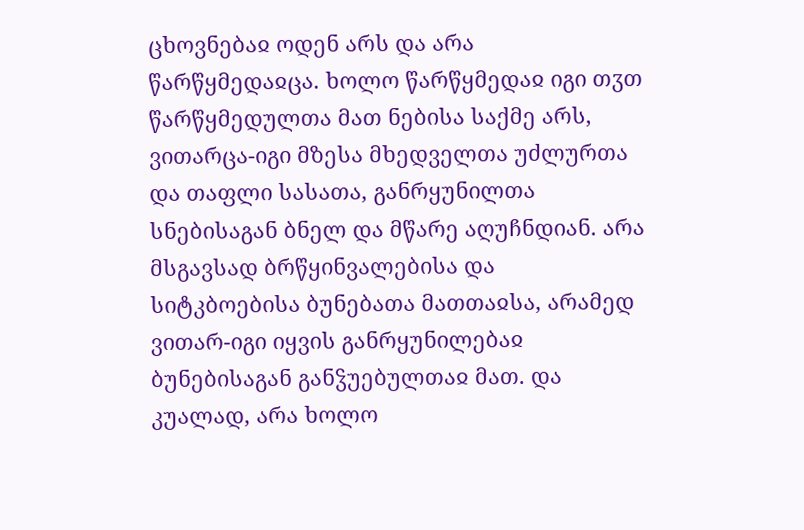ცხოვნებაჲ ოდენ არს და არა წარწყმედაჲცა. ხოლო წარწყმედაჲ იგი თჳთ წარწყმედულთა მათ ნებისა საქმე არს, ვითარცა-იგი მზესა მხედველთა უძლურთა და თაფლი სასათა, განრყუნილთა სნებისაგან ბნელ და მწარე აღუჩნდიან. არა მსგავსად ბრწყინვალებისა და სიტკბოებისა ბუნებათა მათთაჲსა, არამედ ვითარ-იგი იყვის განრყუნილებაჲ ბუნებისაგან განჴუებულთაჲ მათ. და კუალად, არა ხოლო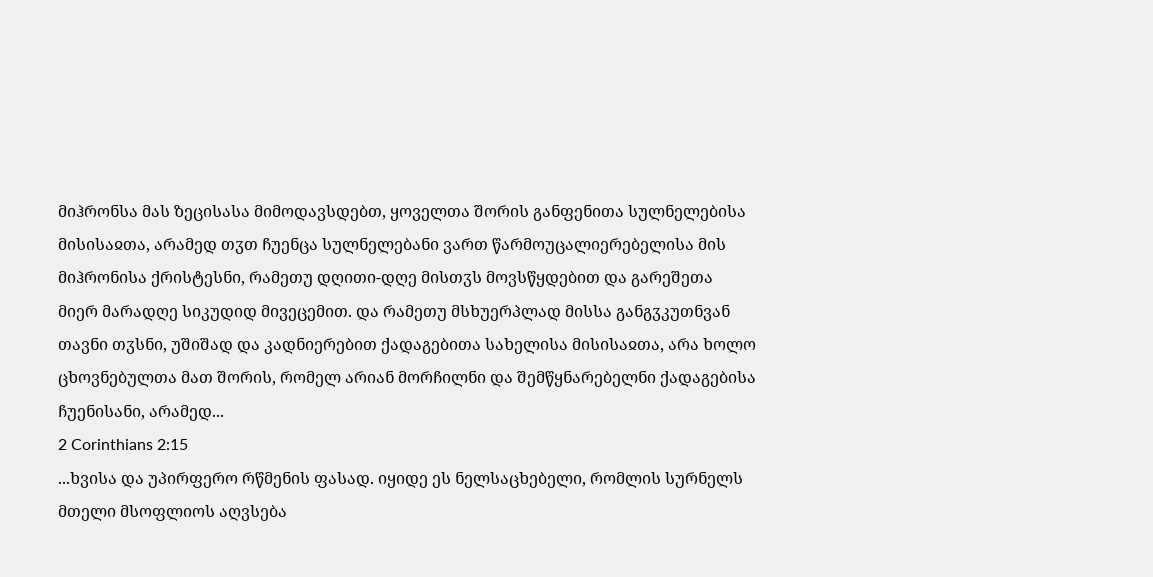მიჰრონსა მას ზეცისასა მიმოდავსდებთ, ყოველთა შორის განფენითა სულნელებისა მისისაჲთა, არამედ თჳთ ჩუენცა სულნელებანი ვართ წარმოუცალიერებელისა მის მიჰრონისა ქრისტესნი, რამეთუ დღითი-დღე მისთჳს მოვსწყდებით და გარეშეთა მიერ მარადღე სიკუდიდ მივეცემით. და რამეთუ მსხუერპლად მისსა განგჳკუთნვან თავნი თჳსნი, უშიშად და კადნიერებით ქადაგებითა სახელისა მისისაჲთა, არა ხოლო ცხოვნებულთა მათ შორის, რომელ არიან მორჩილნი და შემწყნარებელნი ქადაგებისა ჩუენისანი, არამედ...
2 Corinthians 2:15
...ხვისა და უპირფერო რწმენის ფასად. იყიდე ეს ნელსაცხებელი, რომლის სურნელს მთელი მსოფლიოს აღვსება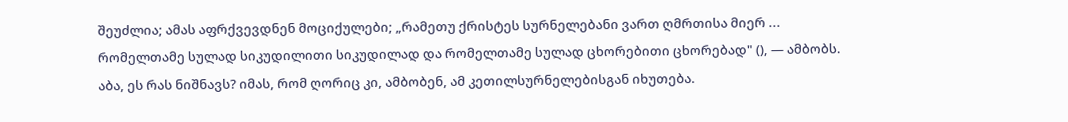შეუძლია; ამას აფრქვევდნენ მოციქულები; „რამეთუ ქრისტეს სურნელებანი ვართ ღმრთისა მიერ ... რომელთამე სულად სიკუდილითი სიკუდილად და რომელთამე სულად ცხორებითი ცხორებად" (), — ამბობს. აბა, ეს რას ნიშნავს? იმას, რომ ღორიც კი, ამბობენ, ამ კეთილსურნელებისგან იხუთება.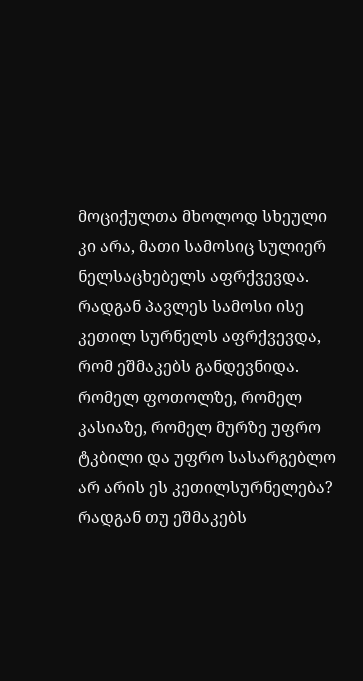მოციქულთა მხოლოდ სხეული კი არა, მათი სამოსიც სულიერ ნელსაცხებელს აფრქვევდა. რადგან პავლეს სამოსი ისე კეთილ სურნელს აფრქვევდა, რომ ეშმაკებს განდევნიდა. რომელ ფოთოლზე, რომელ კასიაზე, რომელ მურზე უფრო ტკბილი და უფრო სასარგებლო არ არის ეს კეთილსურნელება? რადგან თუ ეშმაკებს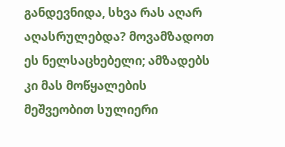განდევნიდა, სხვა რას აღარ აღასრულებდა? მოვამზადოთ ეს ნელსაცხებელი; ამზადებს კი მას მოწყალების მეშვეობით სულიერი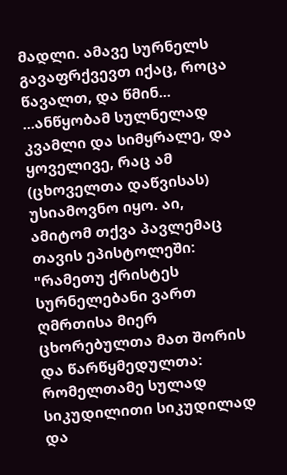მადლი. ამავე სურნელს გავაფრქვევთ იქაც, როცა წავალთ, და წმინ...
...ანწყობამ სულნელად კვამლი და სიმყრალე, და ყოველივე, რაც ამ (ცხოველთა დაწვისას) უსიამოვნო იყო. აი, ამიტომ თქვა პავლემაც თავის ეპისტოლეში: "რამეთუ ქრისტეს სურნელებანი ვართ ღმრთისა მიერ ცხორებულთა მათ შორის და წარწყმედულთა: რომელთამე სულად სიკუდილითი სიკუდილად და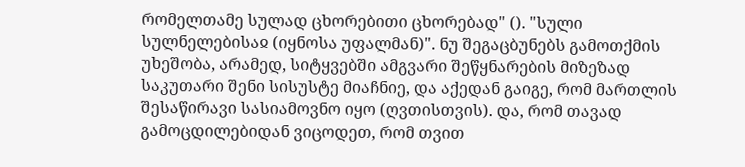რომელთამე სულად ცხორებითი ცხორებად" (). "სული სულნელებისაჲ (იყნოსა უფალმან)". ნუ შეგაცბუნებს გამოთქმის უხეშობა, არამედ, სიტყვებში ამგვარი შეწყნარების მიზეზად საკუთარი შენი სისუსტე მიაჩნიე, და აქედან გაიგე, რომ მართლის შესაწირავი სასიამოვნო იყო (ღვთისთვის). და, რომ თავად გამოცდილებიდან ვიცოდეთ, რომ თვით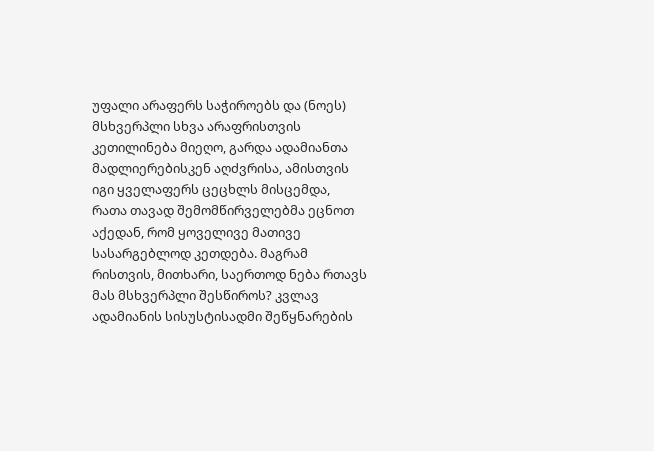უფალი არაფერს საჭიროებს და (ნოეს) მსხვერპლი სხვა არაფრისთვის კეთილინება მიეღო, გარდა ადამიანთა მადლიერებისკენ აღძვრისა, ამისთვის იგი ყველაფერს ცეცხლს მისცემდა, რათა თავად შემომწირველებმა ეცნოთ აქედან, რომ ყოველივე მათივე სასარგებლოდ კეთდება. მაგრამ რისთვის, მითხარი, საერთოდ ნება რთავს მას მსხვერპლი შესწიროს? კვლავ ადამიანის სისუსტისადმი შეწყნარების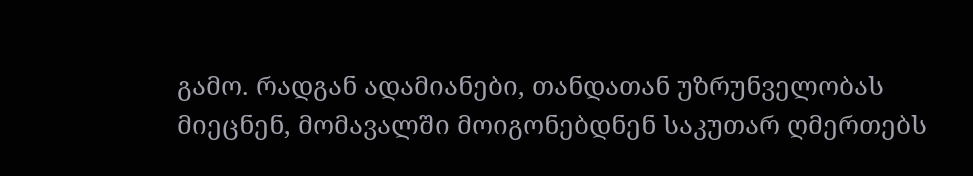გამო. რადგან ადამიანები, თანდათან უზრუნველობას მიეცნენ, მომავალში მოიგონებდნენ საკუთარ ღმერთებს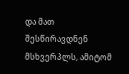და მათ შესწირავდნენ მსხვერპლს, ამიტომ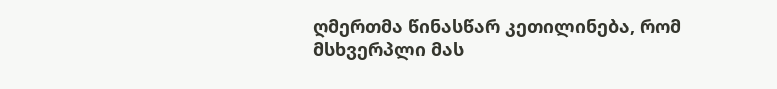ღმერთმა წინასწარ კეთილინება, რომ მსხვერპლი მას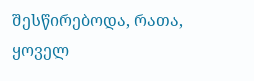შესწირებოდა, რათა, ყოველ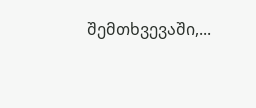შემთხვევაში,...